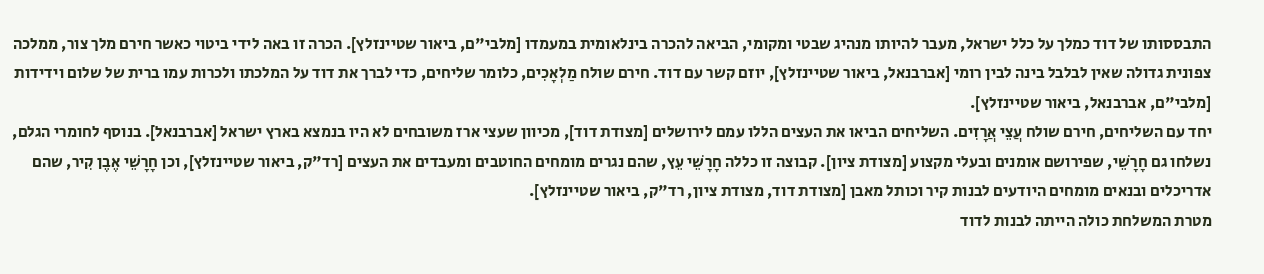התבססותו של דוד כמלך על כלל ישראל, מעבר להיותו מנהיג שבטי ומקומי, הביאה להכרה בינלאומית במעמדו [מלבי"ם, ביאור שטיינזלץ]. הכרה זו באה לידי ביטוי כאשר חירם מלך צור, ממלכה צפונית גדולה שאין לבלבל בינה לבין רומי [אברבנאל, ביאור שטיינזלץ], יוזם קשר עם דוד. חירם שולח מַלְאָכִים, כלומר שליחים, כדי לברך את דוד על המלכתו ולכרות עמו ברית של שלום וידידות [מלבי"ם, אברבנאל, ביאור שטיינזלץ].
יחד עם השליחים, חירם שולח עֲצֵי אֲרָזִים. השליחים הביאו את העצים הללו עמם לירושלים [מצודת דוד], מכיוון שעצי ארז משובחים לא היו בנמצא בארץ ישראל [אברבנאל]. בנוסף לחומרי הגלם, נשלחו גם חָרָשֵׁי, שפירושם אומנים ובעלי מקצוע [מצודת ציון]. קבוצה זו כללה חָרָשֵׁי עֵץ, שהם נגרים מומחים החוטבים ומעבדים את העצים [רד"ק, ביאור שטיינזלץ], וכן חָרָשֵׁי אֶבֶן קִיר, שהם אדריכלים ובנאים מומחים היודעים לבנות קיר וכותל מאבן [מצודת דוד, מצודת ציון, רד"ק, ביאור שטיינזלץ].
מטרת המשלחת כולה הייתה לבנות לדוד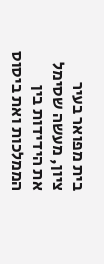בית מפואר בעיר ציון, מעשה שסימל את הידידות בין הממלכות ואת ביסוס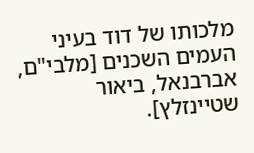מלכותו של דוד בעיני העמים השכנים [מלבי"ם, אברבנאל, ביאור שטיינזלץ].